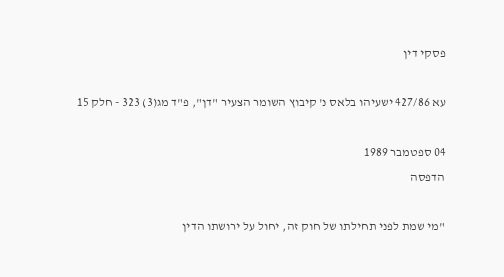פסקי דין

עא 427/86 ישעיהו בלאס נ' קיבוץ השומר הצעיר "דן", פ"ד מג(3) 323 - חלק 15

04 ספטמבר 1989
הדפסה

"מי שמת לפני תחילתו של חוק זה, יחול על ירושתו הדין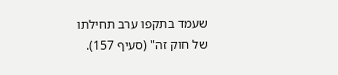שעמד בתקפו ערב תחילתו של חוק זה" (סעיף 157).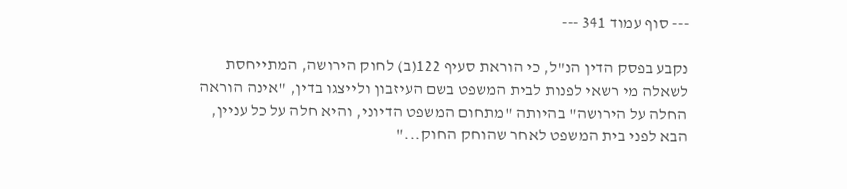--- סוף עמוד 341 ---

נקבע בפסק הדין הנ"ל, כי הוראת סעיף 122(ב) לחוק הירושה, המתייחסת לשאלה מי רשאי לפנות לבית המשפט בשם העיזבון ולייצגו בדין, "אינה הוראה החלה על הירושה" בהיותה "מתחום המשפט הדיוני, והיא חלה על כל עניין, הבא לפני בית המשפט לאחר שהוחק החוק..."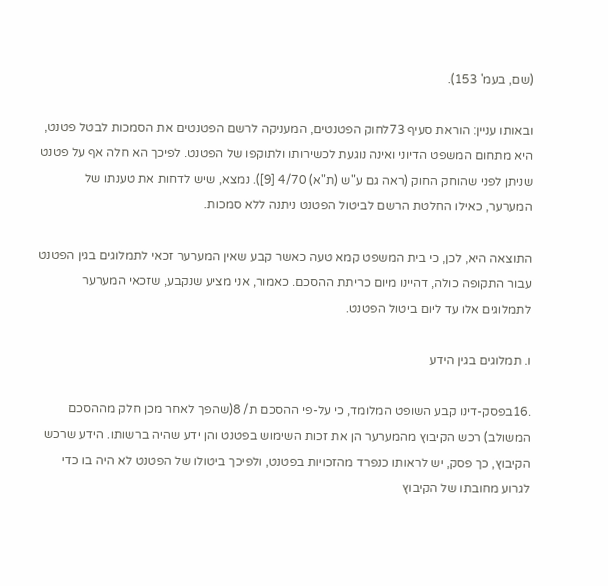(שם, בעמ' 153).

ובאותו עניין: הוראת סעיף 73לחוק הפטנטים, המעניקה לרשם הפטנטים את הסמכות לבטל פטנט, היא מתחום המשפט הדיוני ואינה נוגעת לכשירותו ולתוקפו של הפטנט. לפיכך הא חלה אף על פטנט שניתן לפני שהוחק החוק (ראה גם ע"ש (ת"א) 4/70 [9]). נמצא, שיש לדחות את טענתו של המערער, כאילו החלטת הרשם לביטול הפטנט ניתנה ללא סמכות.

התוצאה היא, לכן, כי בית המשפט קמא טעה כאשר קבע שאין המערער זכאי לתמלוגים בגין הפטנט עבור התקופה כולה, דהיינו מיום כריתת ההסכם. כאמור, אני מציע שנקבע, שזכאי המערער לתמלוגים אלו עד ליום ביטול הפטנט.

ו. תמלוגים בגין הידע

.16בפסק-דינו קבע השופט המלומד, כי על-פי ההסכם ת/ 8(שהפך לאחר מכן חלק מההסכם המשולב) רכש הקיבוץ מהמערער הן את זכות השימוש בפטנט והן ידע שהיה ברשותו. הידע שרכש הקיבוץ, כך פסק, יש לראותו כנפרד מהזכויות בפטנט, ולפיכך ביטולו של הפטנט לא היה בו כדי לגרוע מחובתו של הקיבוץ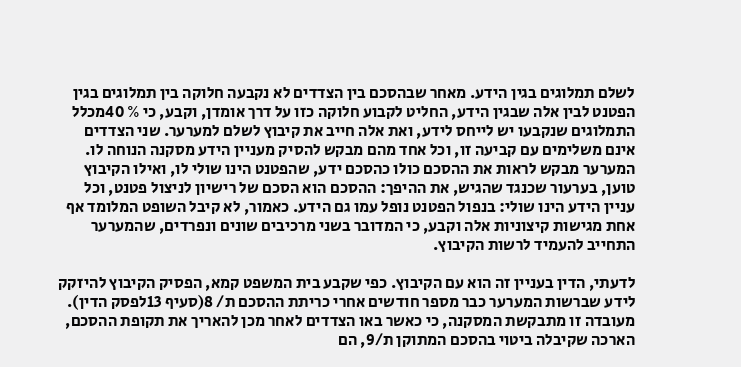לשלם תמלוגים בגין הידע. מאחר שבהסכם בין הצדדים לא נקבעה חלוקה בין תמלוגים בגין הפטנט לבין אלה שבגין הידע, החליט לקבוע חלוקה כזו על דרך אומדן, וקבע, כי % 40מכלל התמלוגים שנקבעו יש לייחס לידע, ואת אלה חייב את קיבוץ לשלם למערער. שני הצדדים אינם משלימים עם קביעה זו, וכל אחד מהם מבקש להסיק מעניין הידע מסקנה הנוחה לו. המערער מבקש לראות את ההסכם כולו כהסכם ידע, שהפטנט הינו שולי לו, ואילו הקיבוץ טוען, בערעור שכנגד שהגיש, את ההיפך: ההסכם הוא הסכם של רישיון לניצול פטנט, וכל עניין הידע הינו שולי: בנפול הפטנט נופל עמו גם הידע. כאמור, לא קיבל השופט המלומד אף אחת מגישות קיצוניות אלה וקבע, כי המדובר בשני מרכיבים שונים ונפרדים, שהמערער התחייב להעמיד לרשות הקיבוץ.

לדעתי, הדין בעניין זה הוא עם הקיבוץ. כפי שקבע בית המשפט קמא, הפסיק הקיבוץ להיזקק לידע שברשות המערער כבר מספר חודשים אחרי כריתת ההסכם ת/ 8(סעיף 13לפסק הדין). מעובדה זו מתבקשת המסקנה, כי כאשר באו הצדדים לאחר מכן להאריך את תקופת ההסכם, הארכה שקיבלה ביטוי בהסכם המתוקן ת/9, הם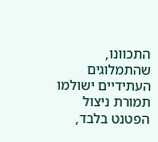התכוונו, שהתמלוגים העתידיים ישולמו תמורת ניצול הפטנט בלבד,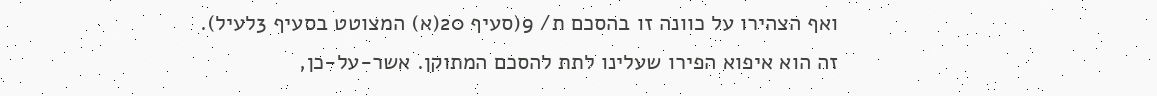ואף הצהירו על כוונה זו בהסכם ת/ 9(סעיף 20(א) המצוטט בסעיף 3לעיל). זה הוא איפוא הפירו שעלינו לתת להסכם המתוקן. אשר-על-כן,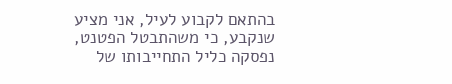בהתאם לקבוע לעיל, אני מציע שנקבע, כי משהתבטל הפטנט, נפסקה כליל התחייבותו של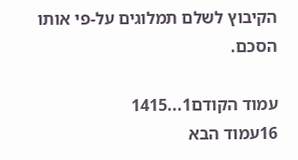הקיבוץ לשלם תמלוגים על-פי אותו הסכם.

עמוד הקודם1...1415
16עמוד הבא